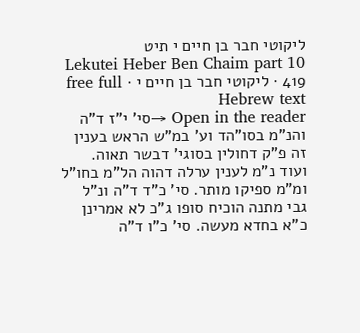ליקוטי חבר בן חיים י תיט
Lekutei Heber Ben Chaim part 10 419 · ליקוטי חבר בן חיים י · free full Hebrew text
Open in the reader →סי' י"ז ד"ה והנ"מ בסו"הד וע' במ"ש הראש בענין זה פ"ק דחולין בסוגי' דבשר תאוה. ועוד נ"מ לענין ערלה דהוה הל"מ בחו"ל ומ"מ ספיקו מותר. סי' כ"ד ד"ה ונ"ל גבי מתנה הוכיח סופו ג"כ לא אמרינן כ"א בחדא מעשה. סי' כ"ו ד"ה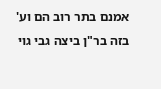אמנם בתר רוב הם וע' בזה בר"ן ביצה גבי גוי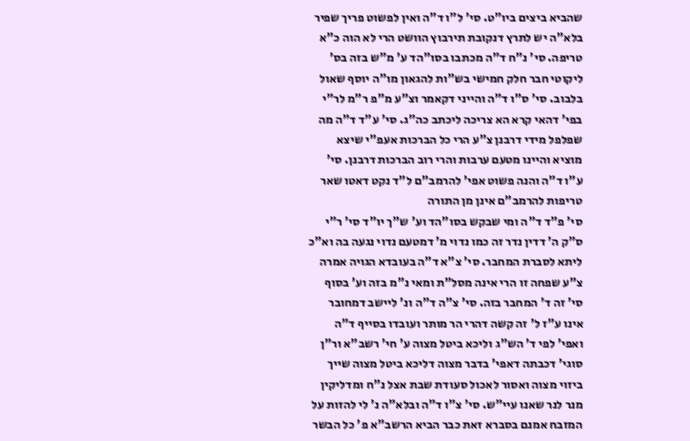שהביא ביצים ביו"ט. סי' ל"ו ד"ה ואין לפשוט פריך שפיר בלא"ה יש לתרץ דנקובת תירבוץ הוושט הרי לא הוה כ"א טריפה. סי' נ"ח ד"ה מכתבו בסו"הד ע' מ"ש בזה בס' ליקוטי חבר חלק חמישי בש"ות להגאון מו"ה יוסף שאול בלבוב. סי' ס"ו ד"ה והייני דקאמר וצ"ע מ"פ ר"מ לר"י בפי' דהאי קרא הא צריכה ליכתב כה"ג. סי' ע"ד ד"ה מה שפלפל מידי דרבנן צ"ע הרי כל הברכות אעפ"י שיצא מוציא והיינו מטעם ערבות והרי רוב הברכות דרבנן. סי' ע"ו ד"ה והנה פשוט אפי' להרמב"ם ל"ד נקט דאטו שאר טריפות להרמב"ם אינן מן התורה
סי' פ"ד ד"ה ומי שבקש בסו"הד וע' ש"ך יו"ד סי' ר"י ס"ק ה' דדין נדר זה כמו נדוי מ' דמטעם נדוי נגעה בה וא"כ ליתא לסברת המחבר. סי' צ"א ד"ה בעובדא הגויה אמרה צ"ע שפחה זו הרי אינה מסל"ת ומאי נ"מ בזה וע' בסוף סי' זה ד' המחבר בזה. סי' צ"ה ד"ה ונ' ליישב דמחובר אינו ע"ז ל' זה קשה דהרי הר מותר ועובדו בסייף ד"ה ואפי' לפי ד' הש"ג וליכא ביטל מצוה ע' חי' רשב"א ור"ן סוגי' דכבתה דאפי' בדבר מצוה דליכא ביטל מצוה שייך ביזוי מצוה ואסור לאכול סעודת שבת אצל נ"ח ומדליקין מנר לנר שאנו עיי"ש. סי' צ"ו ד"ה ובלא"ה נ' לי להזות על המזבח אמנם בסברא זאת כבר הביא הרשב"א פ' כל הבשר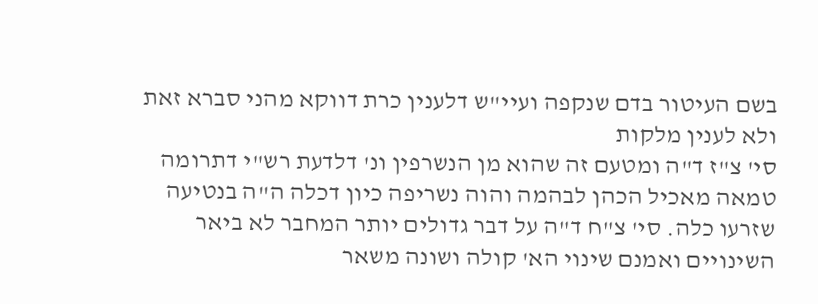בשם העיטור בדם שנקפה ועיי"ש דלענין כרת דווקא מהני סברא זאת ולא לענין מלקות
סי' צ"ז ד"ה ומטעם זה שהוא מן הנשרפין ונ' דלדעת רש"י דתרומה טמאה מאכיל הכהן לבהמה והוה נשריפה כיון דכלה ה"ה בנטיעה שזרעו כלה. סי' צ"ח ד"ה על דבר גדולים יותר המחבר לא ביאר השינויים ואמנם שינוי הא' קולה ושונה משאר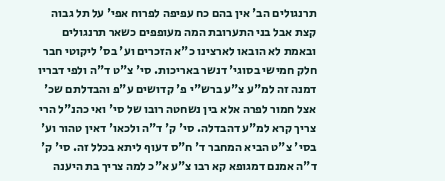תרנגולים הב' אין בהם כח עפיפה לפרוח אפי' על תל גבוה קצת אבל בני התערובת המה מעופפים כשאר תרנגולים ובאמת לא הובאו לארצינו כ"א הזכרים וע' בס' ליקוטי חבר חלק חמישי בסוגי' דנשר באריכות. סי' צ"ט ד"ה ולפי דבריו דמנה זה למ"ע צ"ע ברש"י פ' קדושים ע"פ והבדלתם שכ' אצל חמור לפרה אלא בין נשחטה רובו של סי' ואי כהנ"ל הרי צריך קרא למ"ע דהבדלה. סי' ק' ד"ה ולכאו' דאין טהור וע' בסי' צ"ט הביא המחבר ד' ח"ס דעוף ליתא בכלל זה. סי' ק' ד"ה אמנם דמגופא קא רבו צ"ע א"כ למה צריך בת היענה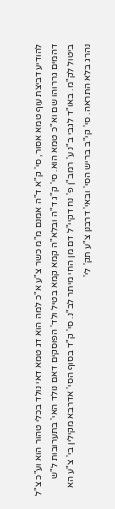להודיע דביצת עוף טמא אסור, סי' ק"א ד"ה אמנם מ"מ כשר צ"ע א"כ למה הוא דג טמא דאי נולד בכלי טהור הוא וע"כ צ"ל דהמים גררוהו שם וא"כ טמא הוא. סי' ק"ג ד"ה ובלא"ה קמא קמא בטיל ולד' הפוסקים דאם נולד האי' בתערובות ל"ש ביטול לק"מ. באו"ד לגבי ב"נ ע' רמב"ן פ' נח דקיי"ל דם מן החי מיתר לב"נ. סי' ק"ד בסוף הסי' אדרבא מקילין בי' צ"ע הא נהרג בלא התראה. סי' קי"ב בריש הסי' ובאי' דרבנן צ"ע תק' לי'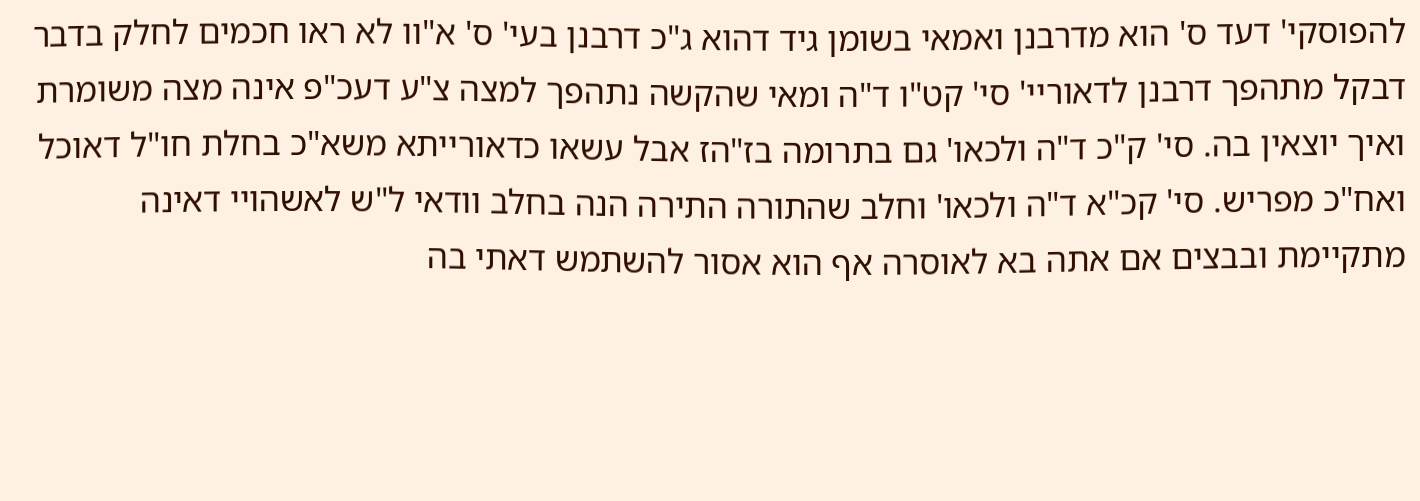להפוסקי' דעד ס' הוא מדרבנן ואמאי בשומן גיד דהוא ג"כ דרבנן בעי' ס' א"וו לא ראו חכמים לחלק בדבר דבקל מתהפך דרבנן לדאוריי' סי' קט"ו ד"ה ומאי שהקשה נתהפך למצה צ"ע דעכ"פ אינה מצה משומרת ואיך יוצאין בה. סי' ק"כ ד"ה ולכאו' גם בתרומה בז"הז אבל עשאו כדאורייתא משא"כ בחלת חו"ל דאוכל ואח"כ מפריש. סי' קכ"א ד"ה ולכאו' וחלב שהתורה התירה הנה בחלב וודאי ל"ש לאשהויי דאינה מתקיימת ובבצים אם אתה בא לאוסרה אף הוא אסור להשתמש דאתי בה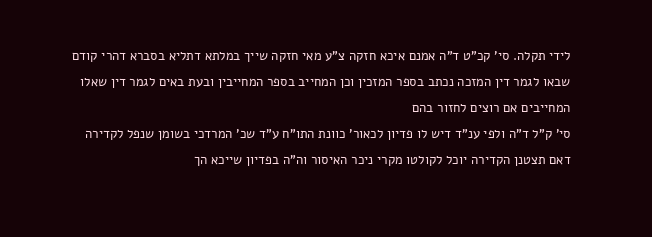לידי תקלה. סי' קכ"ט ד"ה אמנם איכא חזקה צ"ע מאי חזקה שייך במלתא דתליא בסברא דהרי קודם שבאו לגמר דין המזכה נכתב בספר המזכין וכן המחייב בספר המחייבין ובעת באים לגמר דין שאלו המחייבים אם רוצים לחזור בהם
סי' ק"ל ד"ה ולפי ענ"ד דיש לו פדיון לכאור' כוונת התו"ח ע"ד שכ' המרדכי בשומן שנפל לקדירה דאם תצטנן הקדירה יוכל לקולטו מקרי ניכר האיסור וה"ה בפדיון שייכא הך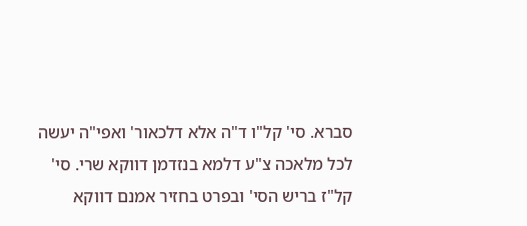סברא. סי' קל"ו ד"ה אלא דלכאור' ואפי"ה יעשה לכל מלאכה צ"ע דלמא בנזדמן דווקא שרי. סי' קל"ז בריש הסי' ובפרט בחזיר אמנם דווקא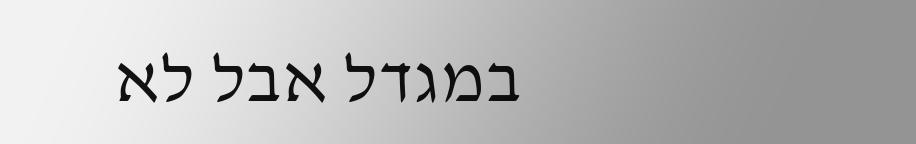במגדל אבל לא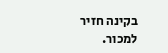בקינה חזיר למכור.